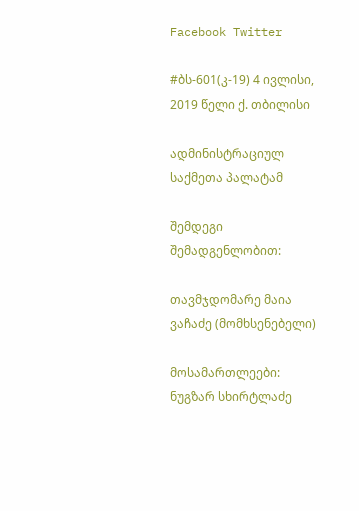Facebook Twitter

#ბს-601(კ-19) 4 ივლისი, 2019 წელი ქ. თბილისი

ადმინისტრაციულ საქმეთა პალატამ

შემდეგი შემადგენლობით:

თავმჯდომარე მაია ვაჩაძე (მომხსენებელი)

მოსამართლეები: ნუგზარ სხირტლაძე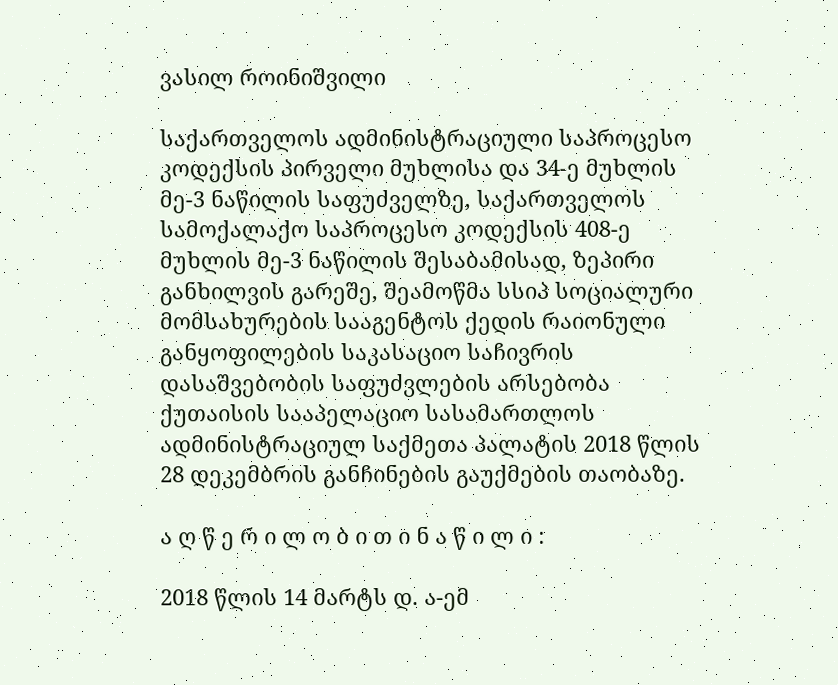ვასილ როინიშვილი

საქართველოს ადმინისტრაციული საპროცესო კოდექსის პირველი მუხლისა და 34-ე მუხლის მე-3 ნაწილის საფუძველზე, საქართველოს სამოქალაქო საპროცესო კოდექსის 408-ე მუხლის მე-3 ნაწილის შესაბამისად, ზეპირი განხილვის გარეშე, შეამოწმა სსიპ სოციალური მომსახურების სააგენტოს ქედის რაიონული განყოფილების საკასაციო საჩივრის დასაშვებობის საფუძვლების არსებობა ქუთაისის სააპელაციო სასამართლოს ადმინისტრაციულ საქმეთა პალატის 2018 წლის 28 დეკემბრის განჩინების გაუქმების თაობაზე.

ა ღ წ ე რ ი ლ ო ბ ი თ ი ნ ა წ ი ლ ი :

2018 წლის 14 მარტს დ. ა-ემ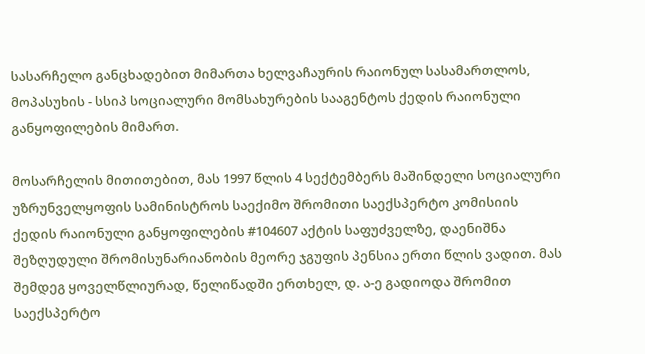სასარჩელო განცხადებით მიმართა ხელვაჩაურის რაიონულ სასამართლოს, მოპასუხის - სსიპ სოციალური მომსახურების სააგენტოს ქედის რაიონული განყოფილების მიმართ.

მოსარჩელის მითითებით, მას 1997 წლის 4 სექტემბერს მაშინდელი სოციალური უზრუნველყოფის სამინისტროს საექიმო შრომითი საექსპერტო კომისიის ქედის რაიონული განყოფილების #104607 აქტის საფუძველზე, დაენიშნა შეზღუდული შრომისუნარიანობის მეორე ჯგუფის პენსია ერთი წლის ვადით. მას შემდეგ ყოველწლიურად, წელიწადში ერთხელ, დ. ა-ე გადიოდა შრომით საექსპერტო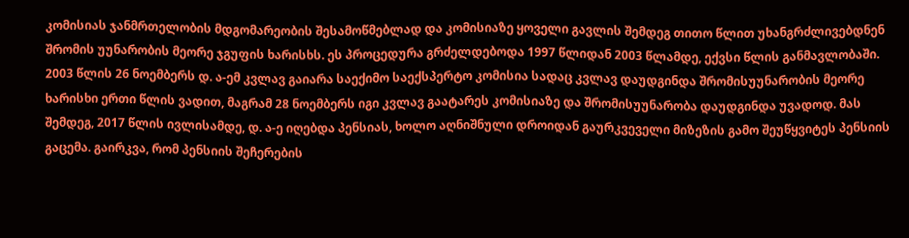კომისიას ჯანმრთელობის მდგომარეობის შესამოწმებლად და კომისიაზე ყოველი გავლის შემდეგ თითო წლით უხანგრძლივებდნენ შრომის უუნარობის მეორე ჯგუფის ხარისხს. ეს პროცედურა გრძელდებოდა 1997 წლიდან 2003 წლამდე, ექვსი წლის განმავლობაში. 2003 წლის 26 ნოემბერს დ. ა-ემ კვლავ გაიარა საექიმო საექსპერტო კომისია სადაც კვლავ დაუდგინდა შრომისუუნარობის მეორე ხარისხი ერთი წლის ვადით, მაგრამ 28 ნოემბერს იგი კვლავ გაატარეს კომისიაზე და შრომისუუნარობა დაუდგინდა უვადოდ. მას შემდეგ, 2017 წლის ივლისამდე, დ. ა-ე იღებდა პენსიას, ხოლო აღნიშნული დროიდან გაურკვეველი მიზეზის გამო შეუწყვიტეს პენსიის გაცემა. გაირკვა, რომ პენსიის შეჩერების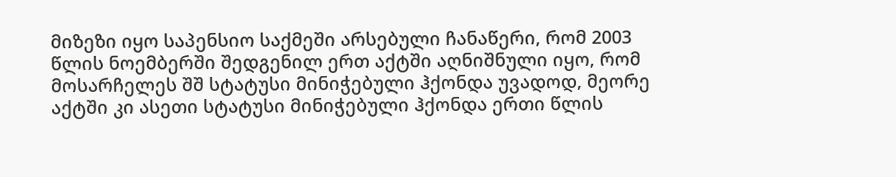მიზეზი იყო საპენსიო საქმეში არსებული ჩანაწერი, რომ 2003 წლის ნოემბერში შედგენილ ერთ აქტში აღნიშნული იყო, რომ მოსარჩელეს შშ სტატუსი მინიჭებული ჰქონდა უვადოდ, მეორე აქტში კი ასეთი სტატუსი მინიჭებული ჰქონდა ერთი წლის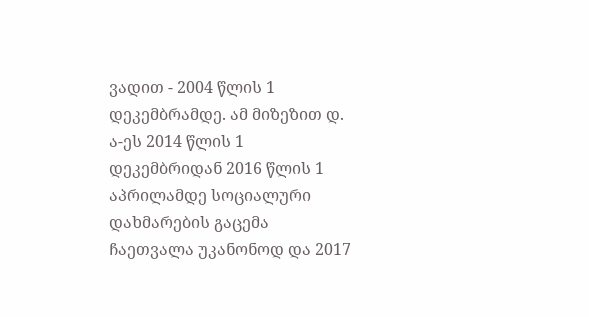ვადით - 2004 წლის 1 დეკემბრამდე. ამ მიზეზით დ. ა-ეს 2014 წლის 1 დეკემბრიდან 2016 წლის 1 აპრილამდე სოციალური დახმარების გაცემა ჩაეთვალა უკანონოდ და 2017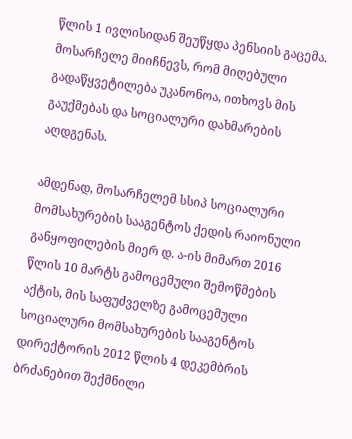წლის 1 ივლისიდან შეუწყდა პენსიის გაცემა. მოსარჩელე მიიჩნევს, რომ მიღებული გადაწყვეტილება უკანონოა, ითხოვს მის გაუქმებას და სოციალური დახმარების აღდგენას.

ამდენად, მოსარჩელემ სსიპ სოციალური მომსახურების სააგენტოს ქედის რაიონული განყოფილების მიერ დ. ა-ის მიმართ 2016 წლის 10 მარტს გამოცემული შემოწმების აქტის, მის საფუძველზე გამოცემული სოციალური მომსახურების სააგენტოს დირექტორის 2012 წლის 4 დეკემბრის ბრძანებით შექმნილი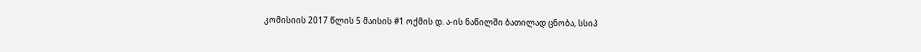კომისიის 2017 წლის 5 მაისის #1 ოქმის დ. ა-ის ნაწილში ბათილად ცნობა, სსიპ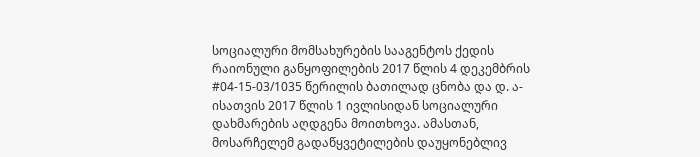სოციალური მომსახურების სააგენტოს ქედის რაიონული განყოფილების 2017 წლის 4 დეკემბრის #04-15-03/1035 წერილის ბათილად ცნობა და დ. ა-ისათვის 2017 წლის 1 ივლისიდან სოციალური დახმარების აღდგენა მოითხოვა. ამასთან, მოსარჩელემ გადაწყვეტილების დაუყონებლივ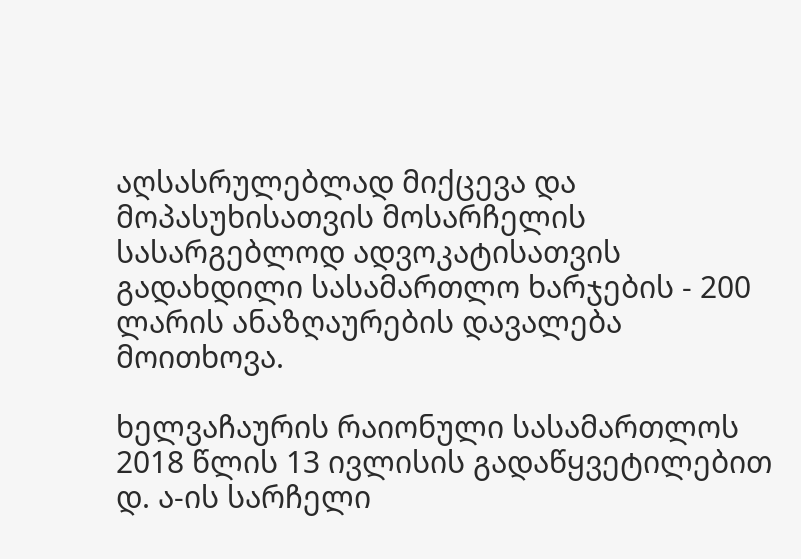აღსასრულებლად მიქცევა და მოპასუხისათვის მოსარჩელის სასარგებლოდ ადვოკატისათვის გადახდილი სასამართლო ხარჯების - 200 ლარის ანაზღაურების დავალება მოითხოვა.

ხელვაჩაურის რაიონული სასამართლოს 2018 წლის 13 ივლისის გადაწყვეტილებით დ. ა-ის სარჩელი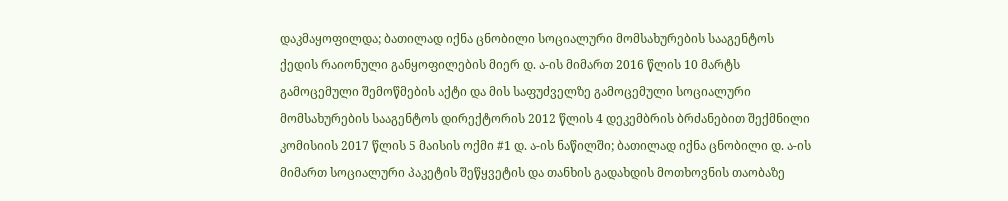დაკმაყოფილდა; ბათილად იქნა ცნობილი სოციალური მომსახურების სააგენტოს ქედის რაიონული განყოფილების მიერ დ. ა-ის მიმართ 2016 წლის 10 მარტს გამოცემული შემოწმების აქტი და მის საფუძველზე გამოცემული სოციალური მომსახურების სააგენტოს დირექტორის 2012 წლის 4 დეკემბრის ბრძანებით შექმნილი კომისიის 2017 წლის 5 მაისის ოქმი #1 დ. ა-ის ნაწილში; ბათილად იქნა ცნობილი დ. ა-ის მიმართ სოციალური პაკეტის შეწყვეტის და თანხის გადახდის მოთხოვნის თაობაზე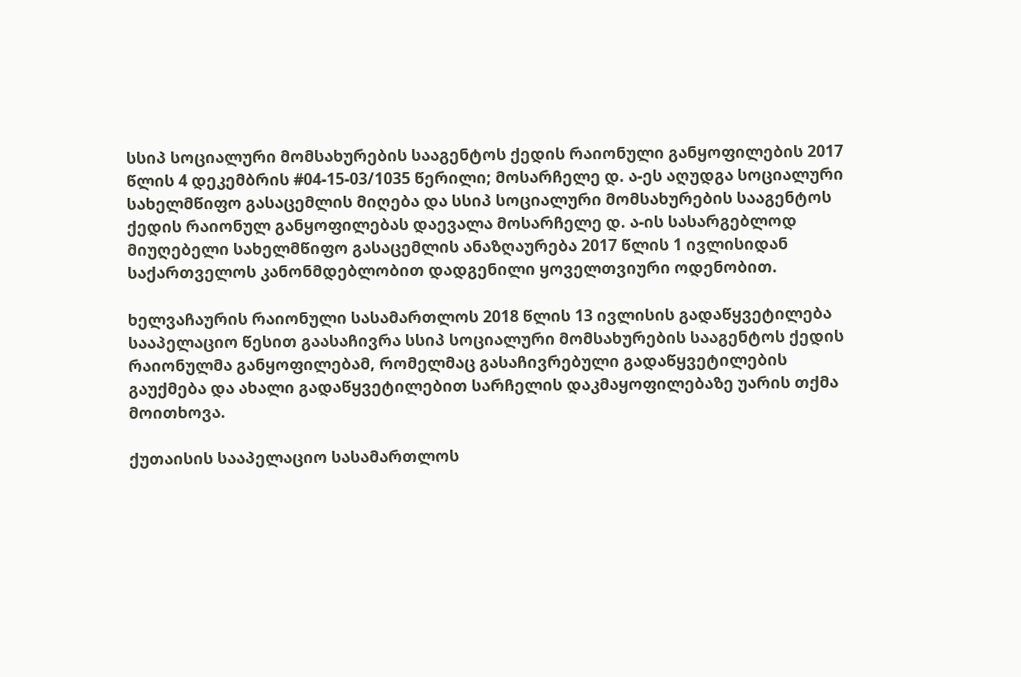სსიპ სოციალური მომსახურების სააგენტოს ქედის რაიონული განყოფილების 2017 წლის 4 დეკემბრის #04-15-03/1035 წერილი; მოსარჩელე დ. ა-ეს აღუდგა სოციალური სახელმწიფო გასაცემლის მიღება და სსიპ სოციალური მომსახურების სააგენტოს ქედის რაიონულ განყოფილებას დაევალა მოსარჩელე დ. ა-ის სასარგებლოდ მიუღებელი სახელმწიფო გასაცემლის ანაზღაურება 2017 წლის 1 ივლისიდან საქართველოს კანონმდებლობით დადგენილი ყოველთვიური ოდენობით.

ხელვაჩაურის რაიონული სასამართლოს 2018 წლის 13 ივლისის გადაწყვეტილება სააპელაციო წესით გაასაჩივრა სსიპ სოციალური მომსახურების სააგენტოს ქედის რაიონულმა განყოფილებამ, რომელმაც გასაჩივრებული გადაწყვეტილების გაუქმება და ახალი გადაწყვეტილებით სარჩელის დაკმაყოფილებაზე უარის თქმა მოითხოვა.

ქუთაისის სააპელაციო სასამართლოს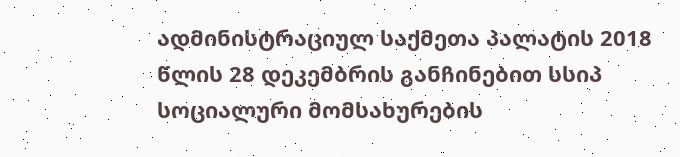ადმინისტრაციულ საქმეთა პალატის 2018 წლის 28 დეკემბრის განჩინებით სსიპ სოციალური მომსახურების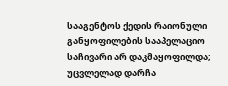სააგენტოს ქედის რაიონული განყოფილების სააპელაციო საჩივარი არ დაკმაყოფილდა; უცვლელად დარჩა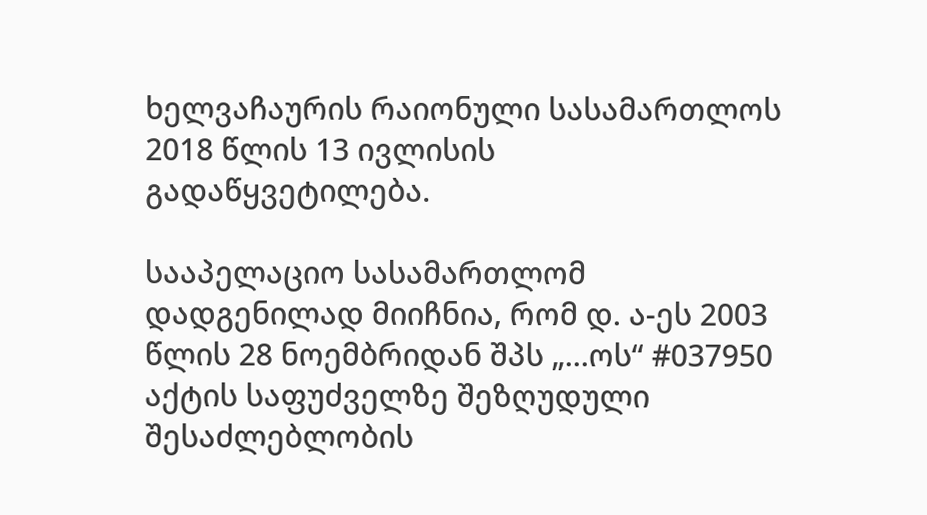ხელვაჩაურის რაიონული სასამართლოს 2018 წლის 13 ივლისის გადაწყვეტილება.

სააპელაციო სასამართლომ დადგენილად მიიჩნია, რომ დ. ა-ეს 2003 წლის 28 ნოემბრიდან შპს „...ოს“ #037950 აქტის საფუძველზე შეზღუდული შესაძლებლობის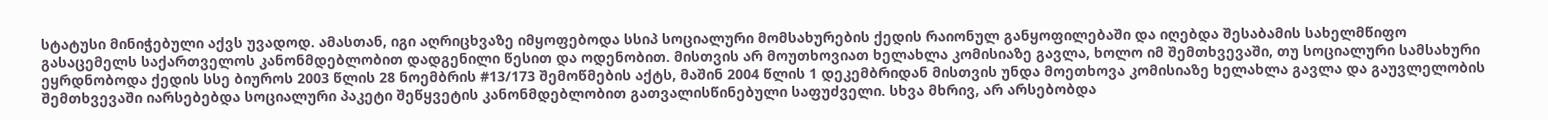სტატუსი მინიჭებული აქვს უვადოდ. ამასთან, იგი აღრიცხვაზე იმყოფებოდა სსიპ სოციალური მომსახურების ქედის რაიონულ განყოფილებაში და იღებდა შესაბამის სახელმწიფო გასაცემელს საქართველოს კანონმდებლობით დადგენილი წესით და ოდენობით. მისთვის არ მოუთხოვიათ ხელახლა კომისიაზე გავლა, ხოლო იმ შემთხვევაში, თუ სოციალური სამსახური ეყრდნობოდა ქედის სსე ბიუროს 2003 წლის 28 ნოემბრის #13/173 შემოწმების აქტს, მაშინ 2004 წლის 1 დეკემბრიდან მისთვის უნდა მოეთხოვა კომისიაზე ხელახლა გავლა და გაუვლელობის შემთხვევაში იარსებებდა სოციალური პაკეტი შეწყვეტის კანონმდებლობით გათვალისწინებული საფუძველი. სხვა მხრივ, არ არსებობდა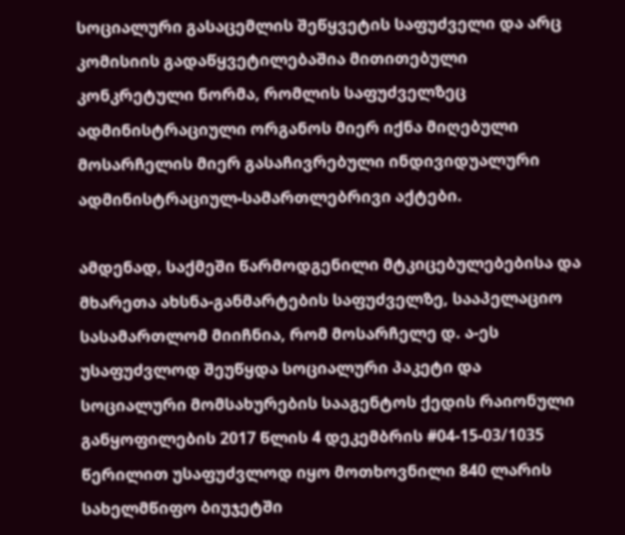სოციალური გასაცემლის შეწყვეტის საფუძველი და არც კომისიის გადაწყვეტილებაშია მითითებული კონკრეტული ნორმა, რომლის საფუძველზეც ადმინისტრაციული ორგანოს მიერ იქნა მიღებული მოსარჩელის მიერ გასაჩივრებული ინდივიდუალური ადმინისტრაციულ-სამართლებრივი აქტები.

ამდენად, საქმეში წარმოდგენილი მტკიცებულებებისა და მხარეთა ახსნა-განმარტების საფუძველზე, სააპელაციო სასამართლომ მიიჩნია, რომ მოსარჩელე დ. ა-ეს უსაფუძვლოდ შეუწყდა სოციალური პაკეტი და სოციალური მომსახურების სააგენტოს ქედის რაიონული განყოფილების 2017 წლის 4 დეკემბრის #04-15-03/1035 წერილით უსაფუძვლოდ იყო მოთხოვნილი 840 ლარის სახელმწიფო ბიუჯეტში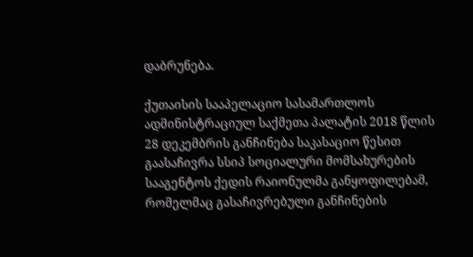დაბრუნება.

ქუთაისის სააპელაციო სასამართლოს ადმინისტრაციულ საქმეთა პალატის 2018 წლის 28 დეკემბრის განჩინება საკასაციო წესით გაასაჩივრა სსიპ სოციალური მომსახურების სააგენტოს ქედის რაიონულმა განყოფილებამ, რომელმაც გასაჩივრებული განჩინების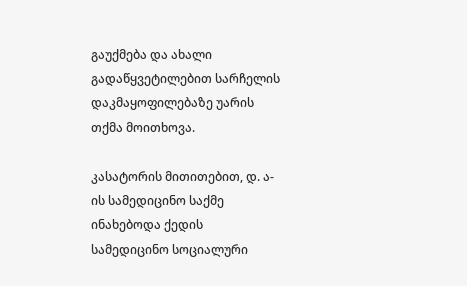გაუქმება და ახალი გადაწყვეტილებით სარჩელის დაკმაყოფილებაზე უარის თქმა მოითხოვა.

კასატორის მითითებით, დ. ა-ის სამედიცინო საქმე ინახებოდა ქედის სამედიცინო სოციალური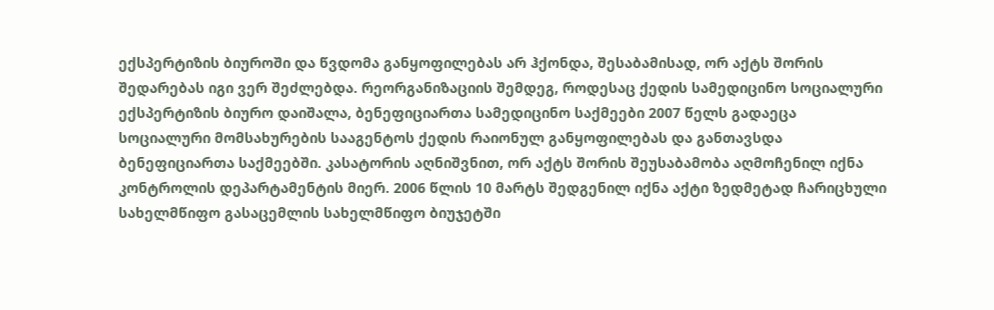ექსპერტიზის ბიუროში და წვდომა განყოფილებას არ ჰქონდა, შესაბამისად, ორ აქტს შორის შედარებას იგი ვერ შეძლებდა. რეორგანიზაციის შემდეგ, როდესაც ქედის სამედიცინო სოციალური ექსპერტიზის ბიურო დაიშალა, ბენეფიციართა სამედიცინო საქმეები 2007 წელს გადაეცა სოციალური მომსახურების სააგენტოს ქედის რაიონულ განყოფილებას და განთავსდა ბენეფიციართა საქმეებში. კასატორის აღნიშვნით, ორ აქტს შორის შეუსაბამობა აღმოჩენილ იქნა კონტროლის დეპარტამენტის მიერ. 2006 წლის 10 მარტს შედგენილ იქნა აქტი ზედმეტად ჩარიცხული სახელმწიფო გასაცემლის სახელმწიფო ბიუჯეტში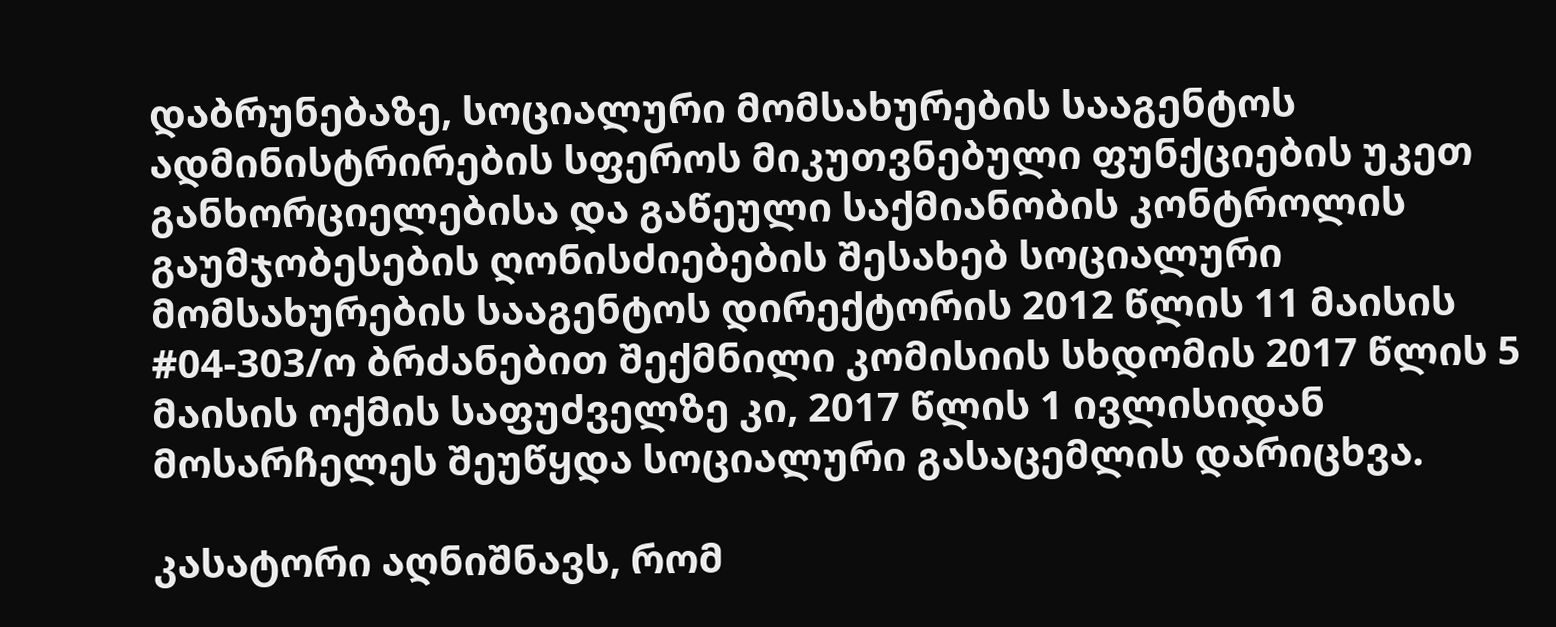დაბრუნებაზე, სოციალური მომსახურების სააგენტოს ადმინისტრირების სფეროს მიკუთვნებული ფუნქციების უკეთ განხორციელებისა და გაწეული საქმიანობის კონტროლის გაუმჯობესების ღონისძიებების შესახებ სოციალური მომსახურების სააგენტოს დირექტორის 2012 წლის 11 მაისის #04-303/ო ბრძანებით შექმნილი კომისიის სხდომის 2017 წლის 5 მაისის ოქმის საფუძველზე კი, 2017 წლის 1 ივლისიდან მოსარჩელეს შეუწყდა სოციალური გასაცემლის დარიცხვა.

კასატორი აღნიშნავს, რომ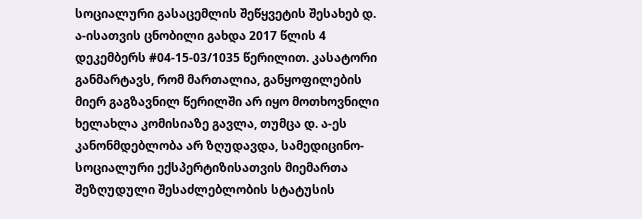სოციალური გასაცემლის შეწყვეტის შესახებ დ. ა-ისათვის ცნობილი გახდა 2017 წლის 4 დეკემბერს #04-15-03/1035 წერილით. კასატორი განმარტავს, რომ მართალია, განყოფილების მიერ გაგზავნილ წერილში არ იყო მოთხოვნილი ხელახლა კომისიაზე გავლა, თუმცა დ. ა-ეს კანონმდებლობა არ ზღუდავდა, სამედიცინო-სოციალური ექსპერტიზისათვის მიემართა შეზღუდული შესაძლებლობის სტატუსის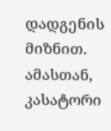დადგენის მიზნით. ამასთან, კასატორი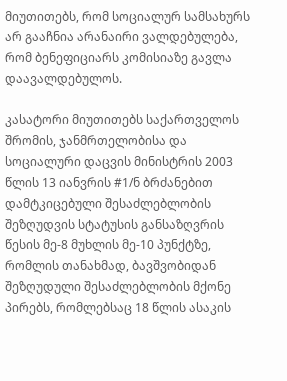მიუთითებს, რომ სოციალურ სამსახურს არ გააჩნია არანაირი ვალდებულება, რომ ბენეფიციარს კომისიაზე გავლა დაავალდებულოს.

კასატორი მიუთითებს საქართველოს შრომის, ჯანმრთელობისა და სოციალური დაცვის მინისტრის 2003 წლის 13 იანვრის #1/ნ ბრძანებით დამტკიცებული შესაძლებლობის შეზღუდვის სტატუსის განსაზღვრის წესის მე-8 მუხლის მე-10 პუნქტზე, რომლის თანახმად, ბავშვობიდან შეზღუდული შესაძლებლობის მქონე პირებს, რომლებსაც 18 წლის ასაკის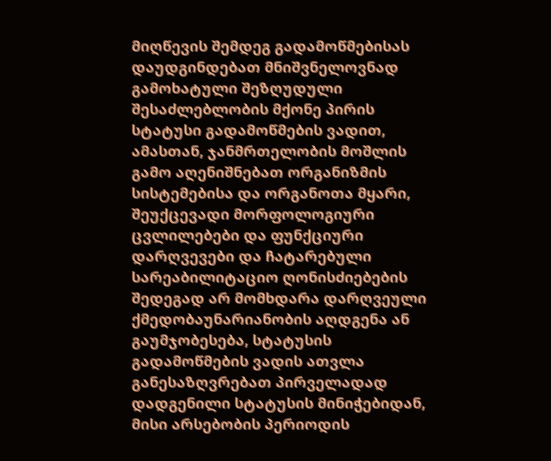მიღწევის შემდეგ გადამოწმებისას დაუდგინდებათ მნიშვნელოვნად გამოხატული შეზღუდული შესაძლებლობის მქონე პირის სტატუსი გადამოწმების ვადით, ამასთან, ჯანმრთელობის მოშლის გამო აღენიშნებათ ორგანიზმის სისტემებისა და ორგანოთა მყარი, შეუქცევადი მორფოლოგიური ცვლილებები და ფუნქციური დარღვევები და ჩატარებული სარეაბილიტაციო ღონისძიებების შედეგად არ მომხდარა დარღვეული ქმედობაუნარიანობის აღდგენა ან გაუმჯობესება, სტატუსის გადამოწმების ვადის ათვლა განესაზღვრებათ პირველადად დადგენილი სტატუსის მინიჭებიდან, მისი არსებობის პერიოდის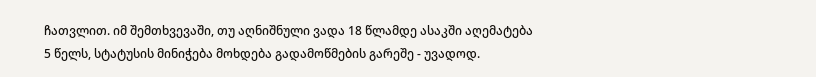ჩათვლით. იმ შემთხვევაში, თუ აღნიშნული ვადა 18 წლამდე ასაკში აღემატება 5 წელს, სტატუსის მინიჭება მოხდება გადამოწმების გარეშე - უვადოდ.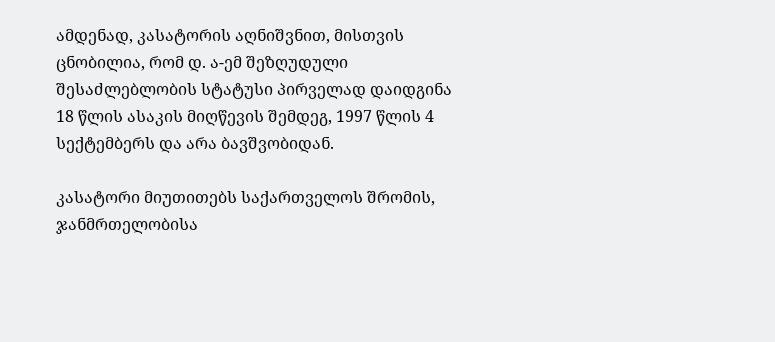ამდენად, კასატორის აღნიშვნით, მისთვის ცნობილია, რომ დ. ა-ემ შეზღუდული შესაძლებლობის სტატუსი პირველად დაიდგინა 18 წლის ასაკის მიღწევის შემდეგ, 1997 წლის 4 სექტემბერს და არა ბავშვობიდან.

კასატორი მიუთითებს საქართველოს შრომის, ჯანმრთელობისა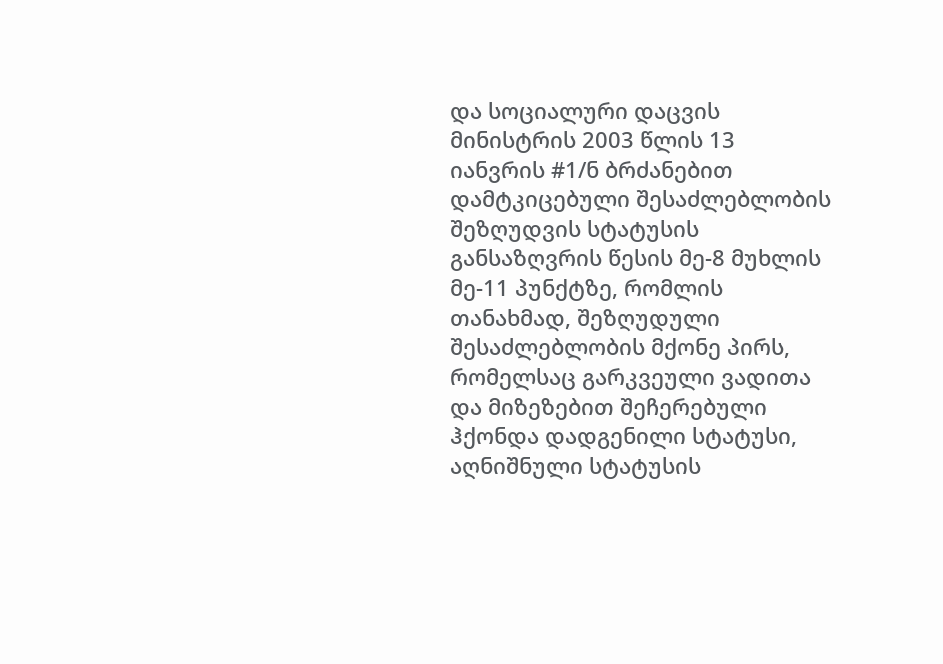და სოციალური დაცვის მინისტრის 2003 წლის 13 იანვრის #1/ნ ბრძანებით დამტკიცებული შესაძლებლობის შეზღუდვის სტატუსის განსაზღვრის წესის მე-8 მუხლის მე-11 პუნქტზე, რომლის თანახმად, შეზღუდული შესაძლებლობის მქონე პირს, რომელსაც გარკვეული ვადითა და მიზეზებით შეჩერებული ჰქონდა დადგენილი სტატუსი, აღნიშნული სტატუსის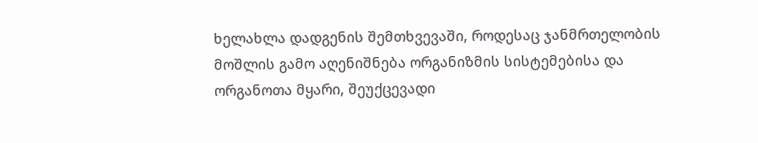ხელახლა დადგენის შემთხვევაში, როდესაც ჯანმრთელობის მოშლის გამო აღენიშნება ორგანიზმის სისტემებისა და ორგანოთა მყარი, შეუქცევადი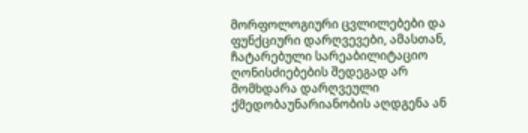მორფოლოგიური ცვლილებები და ფუნქციური დარღვევები, ამასთან, ჩატარებული სარეაბილიტაციო ღონისძიებების შედეგად არ მომხდარა დარღვეული ქმედობაუნარიანობის აღდგენა ან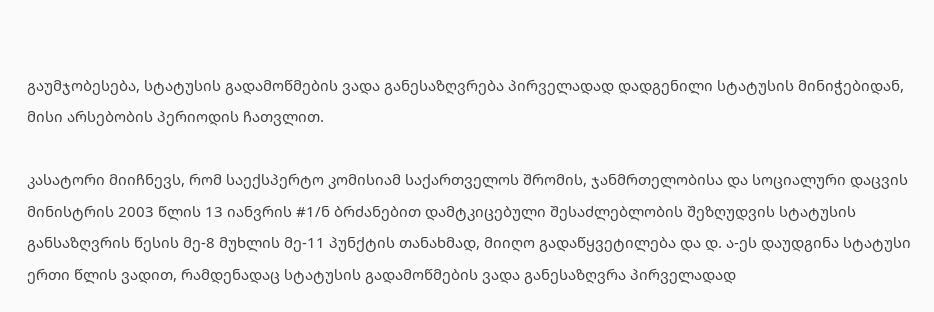გაუმჯობესება, სტატუსის გადამოწმების ვადა განესაზღვრება პირველადად დადგენილი სტატუსის მინიჭებიდან, მისი არსებობის პერიოდის ჩათვლით.

კასატორი მიიჩნევს, რომ საექსპერტო კომისიამ საქართველოს შრომის, ჯანმრთელობისა და სოციალური დაცვის მინისტრის 2003 წლის 13 იანვრის #1/ნ ბრძანებით დამტკიცებული შესაძლებლობის შეზღუდვის სტატუსის განსაზღვრის წესის მე-8 მუხლის მე-11 პუნქტის თანახმად, მიიღო გადაწყვეტილება და დ. ა-ეს დაუდგინა სტატუსი ერთი წლის ვადით, რამდენადაც სტატუსის გადამოწმების ვადა განესაზღვრა პირველადად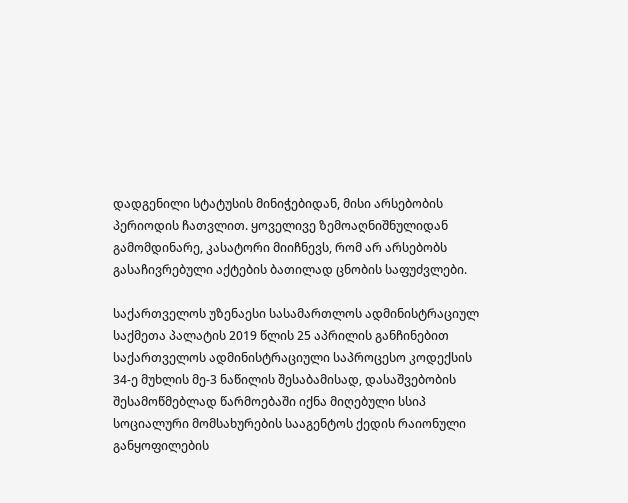დადგენილი სტატუსის მინიჭებიდან, მისი არსებობის პერიოდის ჩათვლით. ყოველივე ზემოაღნიშნულიდან გამომდინარე, კასატორი მიიჩნევს, რომ არ არსებობს გასაჩივრებული აქტების ბათილად ცნობის საფუძვლები.

საქართველოს უზენაესი სასამართლოს ადმინისტრაციულ საქმეთა პალატის 2019 წლის 25 აპრილის განჩინებით საქართველოს ადმინისტრაციული საპროცესო კოდექსის 34-ე მუხლის მე-3 ნაწილის შესაბამისად, დასაშვებობის შესამოწმებლად წარმოებაში იქნა მიღებული სსიპ სოციალური მომსახურების სააგენტოს ქედის რაიონული განყოფილების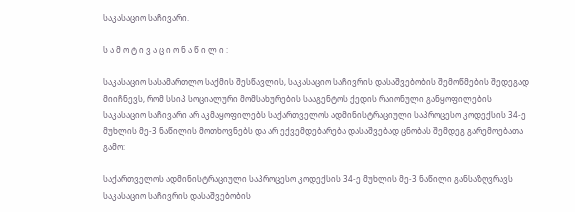საკასაციო საჩივარი.

ს ა მ ო ტ ი ვ ა ც ი ო ნ ა წ ი ლ ი :

საკასაციო სასამართლო საქმის შესწავლის, საკასაციო საჩივრის დასაშვებობის შემოწმების შედეგად მიიჩნევს, რომ სსიპ სოციალური მომსახურების სააგენტოს ქედის რაიონული განყოფილების საკასაციო საჩივარი არ აკმაყოფილებს საქართველოს ადმინისტრაციული საპროცესო კოდექსის 34-ე მუხლის მე-3 ნაწილის მოთხოვნებს და არ ექვემდებარება დასაშვებად ცნობას შემდეგ გარემოებათა გამო:

საქართველოს ადმინისტრაციული საპროცესო კოდექსის 34-ე მუხლის მე-3 ნაწილი განსაზღვრავს საკასაციო საჩივრის დასაშვებობის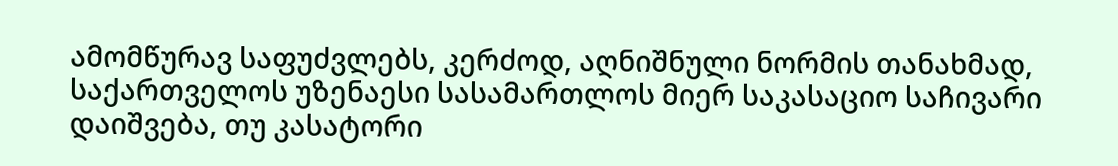ამომწურავ საფუძვლებს, კერძოდ, აღნიშნული ნორმის თანახმად, საქართველოს უზენაესი სასამართლოს მიერ საკასაციო საჩივარი დაიშვება, თუ კასატორი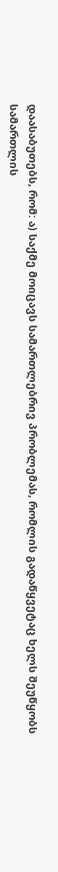დაასაბუთებს, რომ: ა) საქმე მოიცავს სამართლებრივ პრობლემას, რომლის გადაწყვეტაც ხელს შეუწყობს სამართლის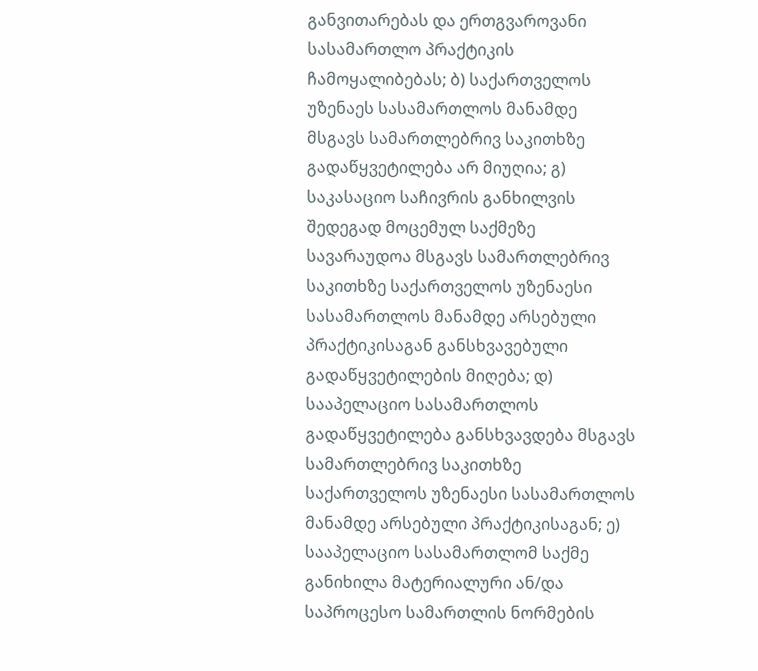განვითარებას და ერთგვაროვანი სასამართლო პრაქტიკის ჩამოყალიბებას; ბ) საქართველოს უზენაეს სასამართლოს მანამდე მსგავს სამართლებრივ საკითხზე გადაწყვეტილება არ მიუღია; გ) საკასაციო საჩივრის განხილვის შედეგად მოცემულ საქმეზე სავარაუდოა მსგავს სამართლებრივ საკითხზე საქართველოს უზენაესი სასამართლოს მანამდე არსებული პრაქტიკისაგან განსხვავებული გადაწყვეტილების მიღება; დ) სააპელაციო სასამართლოს გადაწყვეტილება განსხვავდება მსგავს სამართლებრივ საკითხზე საქართველოს უზენაესი სასამართლოს მანამდე არსებული პრაქტიკისაგან; ე) სააპელაციო სასამართლომ საქმე განიხილა მატერიალური ან/და საპროცესო სამართლის ნორმების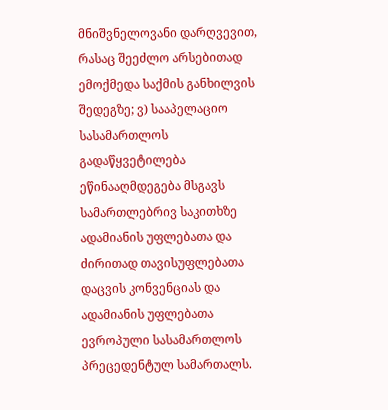მნიშვნელოვანი დარღვევით, რასაც შეეძლო არსებითად ემოქმედა საქმის განხილვის შედეგზე; ვ) სააპელაციო სასამართლოს გადაწყვეტილება ეწინააღმდეგება მსგავს სამართლებრივ საკითხზე ადამიანის უფლებათა და ძირითად თავისუფლებათა დაცვის კონვენციას და ადამიანის უფლებათა ევროპული სასამართლოს პრეცედენტულ სამართალს.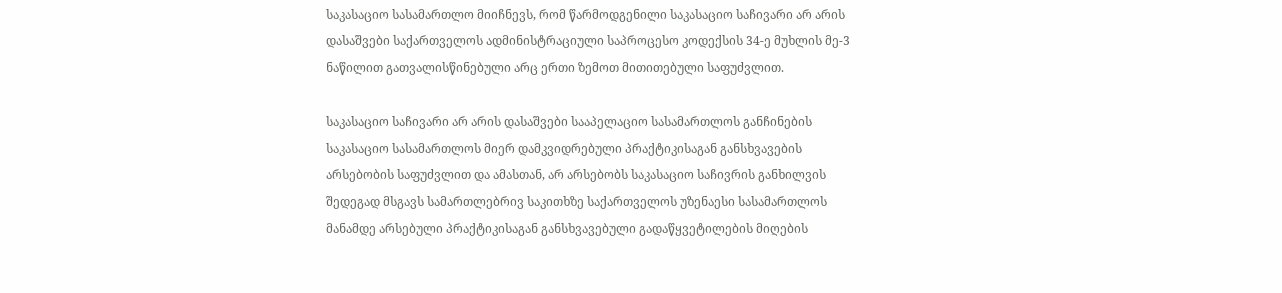საკასაციო სასამართლო მიიჩნევს, რომ წარმოდგენილი საკასაციო საჩივარი არ არის დასაშვები საქართველოს ადმინისტრაციული საპროცესო კოდექსის 34-ე მუხლის მე-3 ნაწილით გათვალისწინებული არც ერთი ზემოთ მითითებული საფუძვლით.

საკასაციო საჩივარი არ არის დასაშვები სააპელაციო სასამართლოს განჩინების საკასაციო სასამართლოს მიერ დამკვიდრებული პრაქტიკისაგან განსხვავების არსებობის საფუძვლით და ამასთან, არ არსებობს საკასაციო საჩივრის განხილვის შედეგად მსგავს სამართლებრივ საკითხზე საქართველოს უზენაესი სასამართლოს მანამდე არსებული პრაქტიკისაგან განსხვავებული გადაწყვეტილების მიღების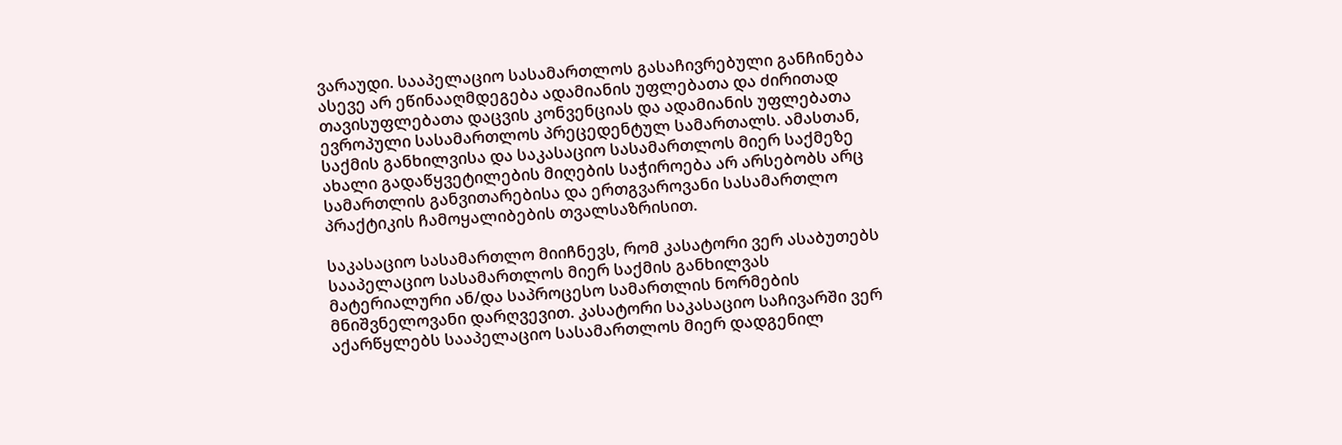ვარაუდი. სააპელაციო სასამართლოს გასაჩივრებული განჩინება ასევე არ ეწინააღმდეგება ადამიანის უფლებათა და ძირითად თავისუფლებათა დაცვის კონვენციას და ადამიანის უფლებათა ევროპული სასამართლოს პრეცედენტულ სამართალს. ამასთან, საქმის განხილვისა და საკასაციო სასამართლოს მიერ საქმეზე ახალი გადაწყვეტილების მიღების საჭიროება არ არსებობს არც სამართლის განვითარებისა და ერთგვაროვანი სასამართლო პრაქტიკის ჩამოყალიბების თვალსაზრისით.

საკასაციო სასამართლო მიიჩნევს, რომ კასატორი ვერ ასაბუთებს სააპელაციო სასამართლოს მიერ საქმის განხილვას მატერიალური ან/და საპროცესო სამართლის ნორმების მნიშვნელოვანი დარღვევით. კასატორი საკასაციო საჩივარში ვერ აქარწყლებს სააპელაციო სასამართლოს მიერ დადგენილ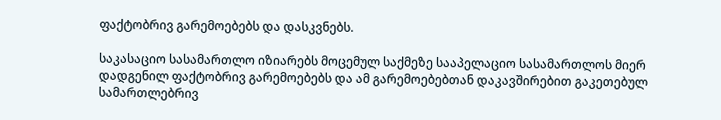ფაქტობრივ გარემოებებს და დასკვნებს.

საკასაციო სასამართლო იზიარებს მოცემულ საქმეზე სააპელაციო სასამართლოს მიერ დადგენილ ფაქტობრივ გარემოებებს და ამ გარემოებებთან დაკავშირებით გაკეთებულ სამართლებრივ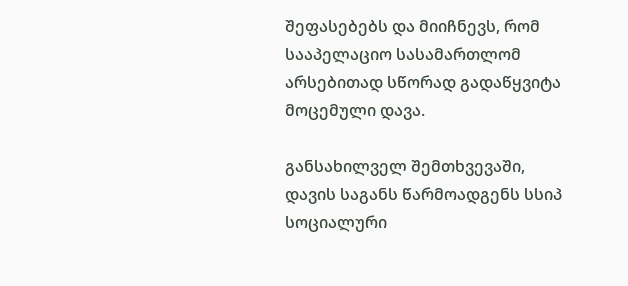შეფასებებს და მიიჩნევს, რომ სააპელაციო სასამართლომ არსებითად სწორად გადაწყვიტა მოცემული დავა.

განსახილველ შემთხვევაში, დავის საგანს წარმოადგენს სსიპ სოციალური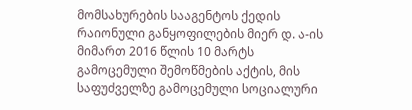მომსახურების სააგენტოს ქედის რაიონული განყოფილების მიერ დ. ა-ის მიმართ 2016 წლის 10 მარტს გამოცემული შემოწმების აქტის, მის საფუძველზე გამოცემული სოციალური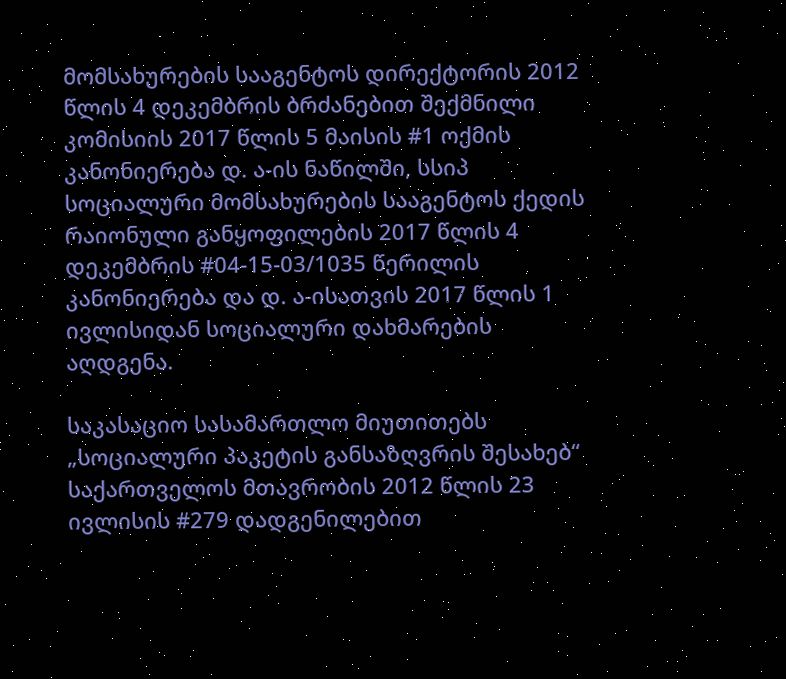მომსახურების სააგენტოს დირექტორის 2012 წლის 4 დეკემბრის ბრძანებით შექმნილი კომისიის 2017 წლის 5 მაისის #1 ოქმის კანონიერება დ. ა-ის ნაწილში, სსიპ სოციალური მომსახურების სააგენტოს ქედის რაიონული განყოფილების 2017 წლის 4 დეკემბრის #04-15-03/1035 წერილის კანონიერება და დ. ა-ისათვის 2017 წლის 1 ივლისიდან სოციალური დახმარების აღდგენა.

საკასაციო სასამართლო მიუთითებს „სოციალური პაკეტის განსაზღვრის შესახებ“ საქართველოს მთავრობის 2012 წლის 23 ივლისის #279 დადგენილებით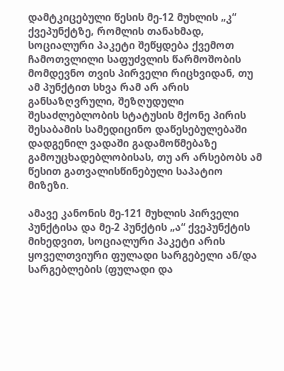დამტკიცებული წესის მე-12 მუხლის „კ“ ქვეპუნქტზე, რომლის თანახმად, სოციალური პაკეტი შეწყდება ქვემოთ ჩამოთვლილი საფუძვლის წარმოშობის მომდევნო თვის პირველი რიცხვიდან, თუ ამ პუნქტით სხვა რამ არ არის განსაზღვრული, შეზღუდული შესაძლებლობის სტატუსის მქონე პირის შესაბამის სამედიცინო დაწესებულებაში დადგენილ ვადაში გადამოწმებაზე გამოუცხადებლობისას, თუ არ არსებობს ამ წესით გათვალისწინებული საპატიო მიზეზი.

ამავე კანონის მე-121 მუხლის პირველი პუნქტისა და მე-2 პუნქტის „ა“ ქვეპუნქტის მიხედვით, სოციალური პაკეტი არის ყოველთვიური ფულადი სარგებელი ან/და სარგებლების (ფულადი და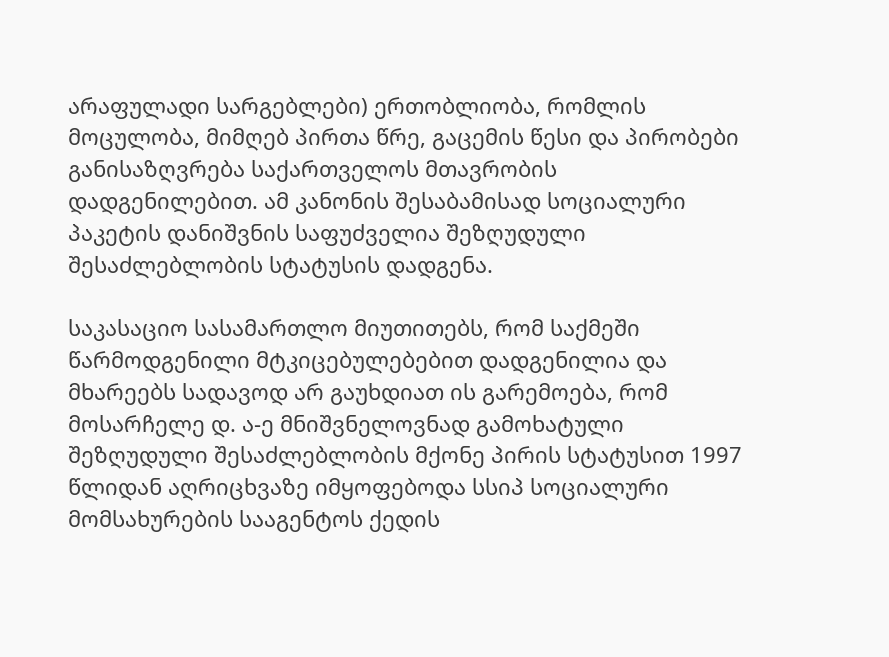არაფულადი სარგებლები) ერთობლიობა, რომლის მოცულობა, მიმღებ პირთა წრე, გაცემის წესი და პირობები განისაზღვრება საქართველოს მთავრობის დადგენილებით. ამ კანონის შესაბამისად სოციალური პაკეტის დანიშვნის საფუძველია შეზღუდული შესაძლებლობის სტატუსის დადგენა.

საკასაციო სასამართლო მიუთითებს, რომ საქმეში წარმოდგენილი მტკიცებულებებით დადგენილია და მხარეებს სადავოდ არ გაუხდიათ ის გარემოება, რომ მოსარჩელე დ. ა-ე მნიშვნელოვნად გამოხატული შეზღუდული შესაძლებლობის მქონე პირის სტატუსით 1997 წლიდან აღრიცხვაზე იმყოფებოდა სსიპ სოციალური მომსახურების სააგენტოს ქედის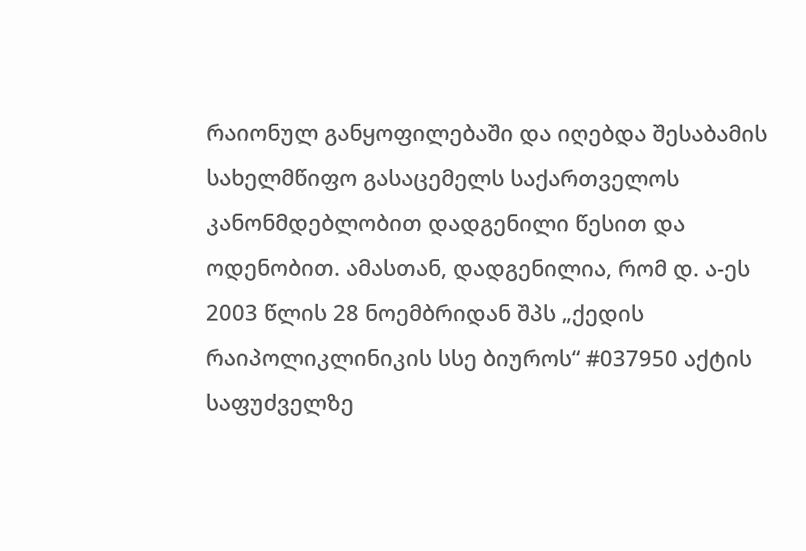რაიონულ განყოფილებაში და იღებდა შესაბამის სახელმწიფო გასაცემელს საქართველოს კანონმდებლობით დადგენილი წესით და ოდენობით. ამასთან, დადგენილია, რომ დ. ა-ეს 2003 წლის 28 ნოემბრიდან შპს „ქედის რაიპოლიკლინიკის სსე ბიუროს“ #037950 აქტის საფუძველზე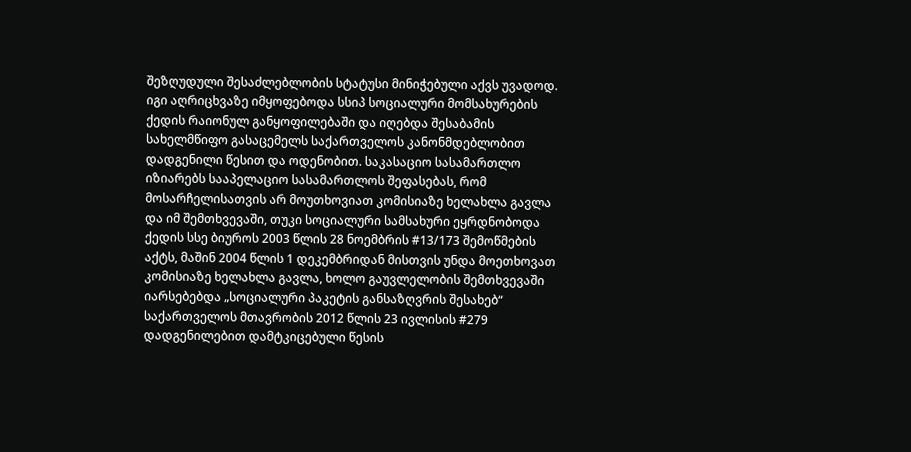შეზღუდული შესაძლებლობის სტატუსი მინიჭებული აქვს უვადოდ. იგი აღრიცხვაზე იმყოფებოდა სსიპ სოციალური მომსახურების ქედის რაიონულ განყოფილებაში და იღებდა შესაბამის სახელმწიფო გასაცემელს საქართველოს კანონმდებლობით დადგენილი წესით და ოდენობით. საკასაციო სასამართლო იზიარებს სააპელაციო სასამართლოს შეფასებას, რომ მოსარჩელისათვის არ მოუთხოვიათ კომისიაზე ხელახლა გავლა და იმ შემთხვევაში, თუკი სოციალური სამსახური ეყრდნობოდა ქედის სსე ბიუროს 2003 წლის 28 ნოემბრის #13/173 შემოწმების აქტს, მაშინ 2004 წლის 1 დეკემბრიდან მისთვის უნდა მოეთხოვათ კომისიაზე ხელახლა გავლა, ხოლო გაუვლელობის შემთხვევაში იარსებებდა „სოციალური პაკეტის განსაზღვრის შესახებ“ საქართველოს მთავრობის 2012 წლის 23 ივლისის #279 დადგენილებით დამტკიცებული წესის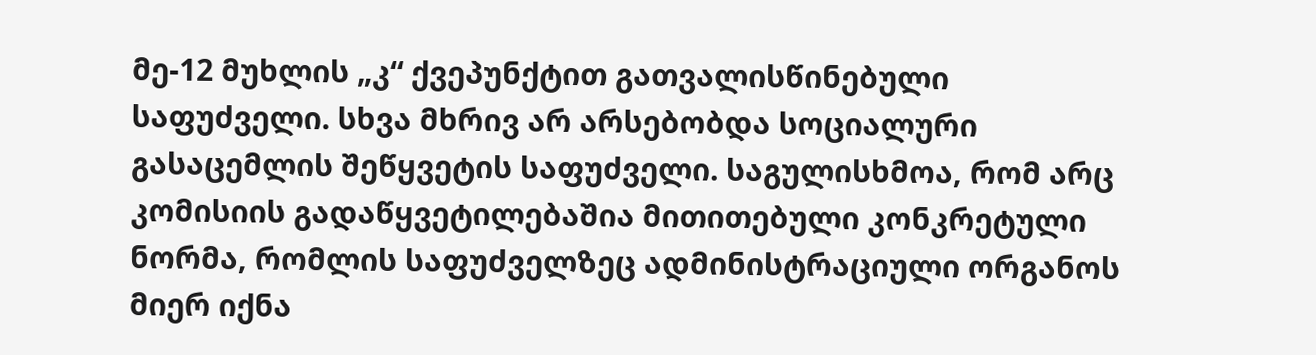მე-12 მუხლის „კ“ ქვეპუნქტით გათვალისწინებული საფუძველი. სხვა მხრივ არ არსებობდა სოციალური გასაცემლის შეწყვეტის საფუძველი. საგულისხმოა, რომ არც კომისიის გადაწყვეტილებაშია მითითებული კონკრეტული ნორმა, რომლის საფუძველზეც ადმინისტრაციული ორგანოს მიერ იქნა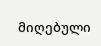მიღებული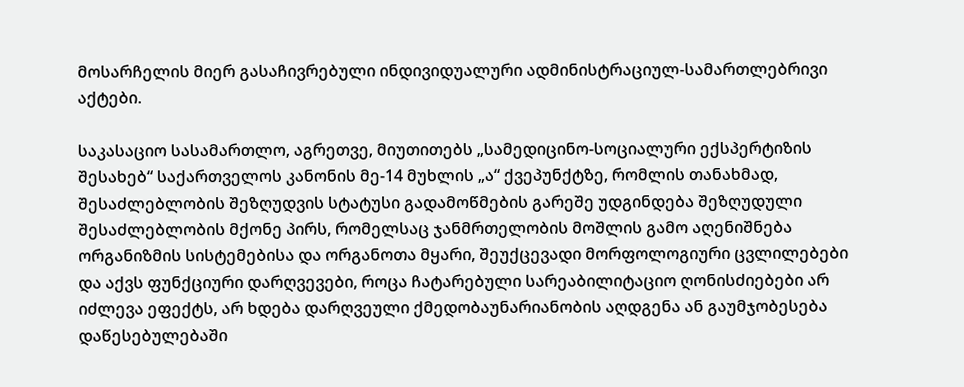მოსარჩელის მიერ გასაჩივრებული ინდივიდუალური ადმინისტრაციულ-სამართლებრივი აქტები.

საკასაციო სასამართლო, აგრეთვე, მიუთითებს „სამედიცინო-სოციალური ექსპერტიზის შესახებ“ საქართველოს კანონის მე-14 მუხლის „ა“ ქვეპუნქტზე, რომლის თანახმად, შესაძლებლობის შეზღუდვის სტატუსი გადამოწმების გარეშე უდგინდება შეზღუდული შესაძლებლობის მქონე პირს, რომელსაც ჯანმრთელობის მოშლის გამო აღენიშნება ორგანიზმის სისტემებისა და ორგანოთა მყარი, შეუქცევადი მორფოლოგიური ცვლილებები და აქვს ფუნქციური დარღვევები, როცა ჩატარებული სარეაბილიტაციო ღონისძიებები არ იძლევა ეფექტს, არ ხდება დარღვეული ქმედობაუნარიანობის აღდგენა ან გაუმჯობესება დაწესებულებაში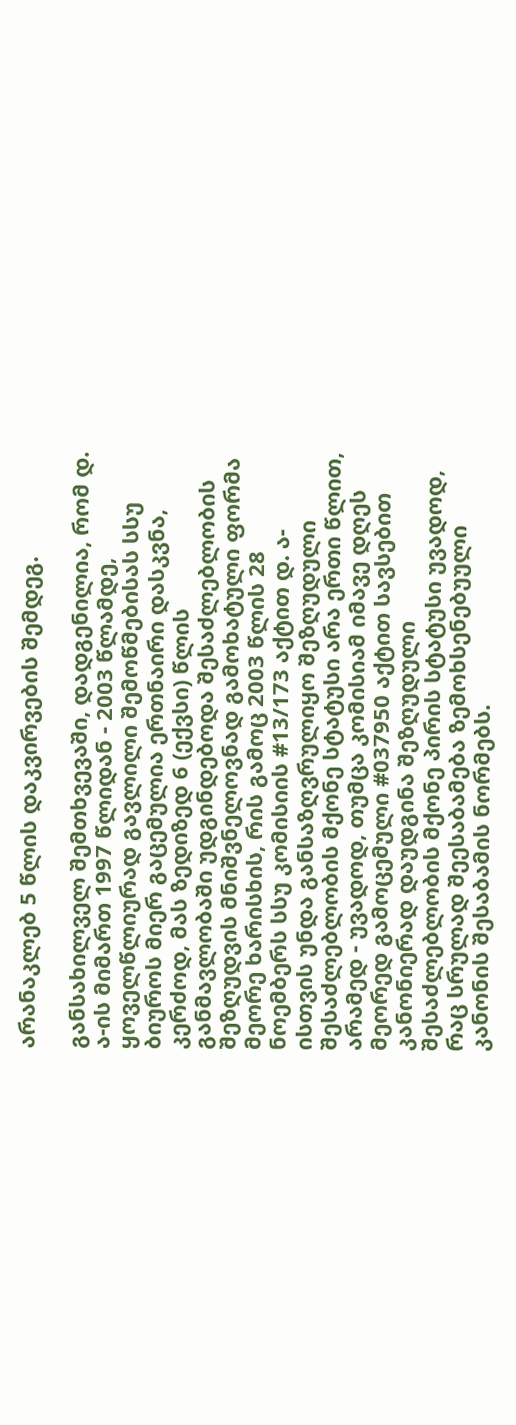არანაკლებ 5 წლის დაკვირვების შემდეგ.

განსახილველ შემთხვევაში, დადგენილია, რომ დ. ა-ის მიმართ 1997 წლიდან - 2003 წლამდე, ყოველწლიურად გავლილი შემოწმებისას სსუ ბიუროს მიერ გაცემულია ერთნაირი დასკვნა, კერძოდ, მას ზედიზედ 6 (ექვსი) წლის განმავლობაში უდგინდებოდა შესაძლებლობის შეზღუდვის მნიშვნელოვნად გამოხატული ფორმა მეორე ხარისხის, რის გამოც 2003 წლის 28 ნოემბერს სსუ კომისიის #13/173 აქტით დ. ა-ისთვის უნდა განსაზღვრულიყო შეზღუდული შესაძლებლობის მქონე სტატუსი არა ერთი წლით, არამედ - უვადოდ, თუმცა კომისიამ იმავე დღეს მეორედ გამოცემული #037950 აქტით სავსებით კანონიერად დაუდგინა შეზღუდული შესაძლებლობის მქონე პირის სტატუსი უვადოდ, რაც სრულად შეესაბამება ზემოხსენებუული კანონის შესაბამის ნორმებს.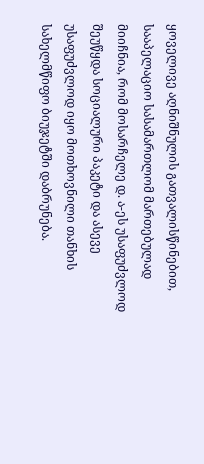ყოველივე აღნიშნულის გათვალისწინებით, სააპელაციო სასამართლომ მართებულად მიიჩნია, რომ მოსარჩელე დ. ა-ეს უსაფუძვლოდ შეუწყდა სოციალური პაკეტი და ასევე უსაფუძვლოდ იყო მოთხოვნილი თანხის სახელმწიფო ბიუჯეტში დაბრუნება.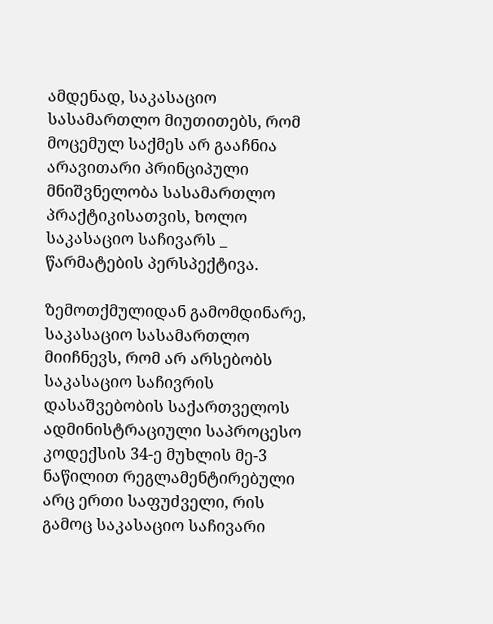ამდენად, საკასაციო სასამართლო მიუთითებს, რომ მოცემულ საქმეს არ გააჩნია არავითარი პრინციპული მნიშვნელობა სასამართლო პრაქტიკისათვის, ხოლო საკასაციო საჩივარს _ წარმატების პერსპექტივა.

ზემოთქმულიდან გამომდინარე, საკასაციო სასამართლო მიიჩნევს, რომ არ არსებობს საკასაციო საჩივრის დასაშვებობის საქართველოს ადმინისტრაციული საპროცესო კოდექსის 34-ე მუხლის მე-3 ნაწილით რეგლამენტირებული არც ერთი საფუძველი, რის გამოც საკასაციო საჩივარი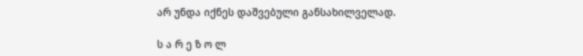არ უნდა იქნეს დაშვებული განსახილველად.

ს ა რ ე ზ ო ლ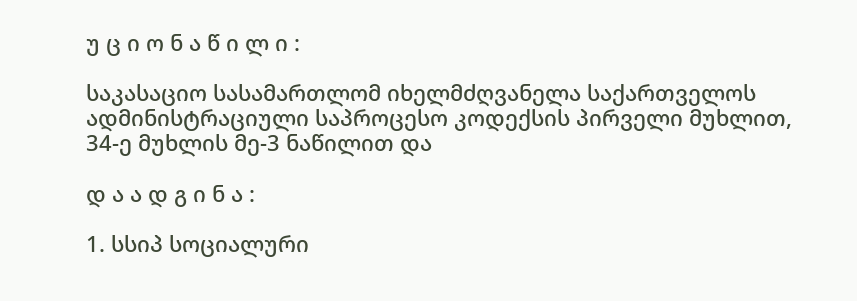უ ც ი ო ნ ა წ ი ლ ი :

საკასაციო სასამართლომ იხელმძღვანელა საქართველოს ადმინისტრაციული საპროცესო კოდექსის პირველი მუხლით, 34-ე მუხლის მე-3 ნაწილით და

დ ა ა დ გ ი ნ ა :

1. სსიპ სოციალური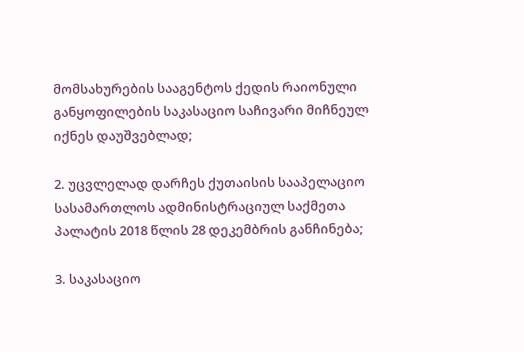მომსახურების სააგენტოს ქედის რაიონული განყოფილების საკასაციო საჩივარი მიჩნეულ იქნეს დაუშვებლად;

2. უცვლელად დარჩეს ქუთაისის სააპელაციო სასამართლოს ადმინისტრაციულ საქმეთა პალატის 2018 წლის 28 დეკემბრის განჩინება;

3. საკასაციო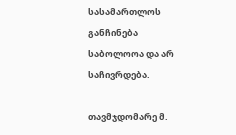სასამართლოს განჩინება საბოლოოა და არ საჩივრდება.

თავმჯდომარე მ.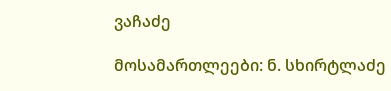ვაჩაძე

მოსამართლეები: ნ. სხირტლაძე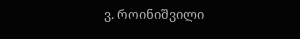ვ. როინიშვილი